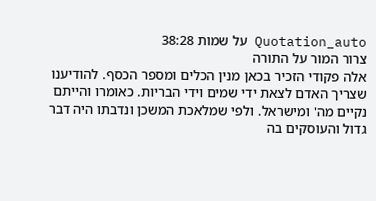Quotation_auto על שמות 38:28
צרור המור על התורה
אלה פקודי הזכיר בכאן מנין הכלים ומספר הכסף. להודיענו שצריך האדם לצאת ידי שמים וידי הבריות. כאומרו והייתם נקיים מה' ומישראל. ולפי שמלאכת המשכן ונדבתו היה דבר גדול והעוסקים בה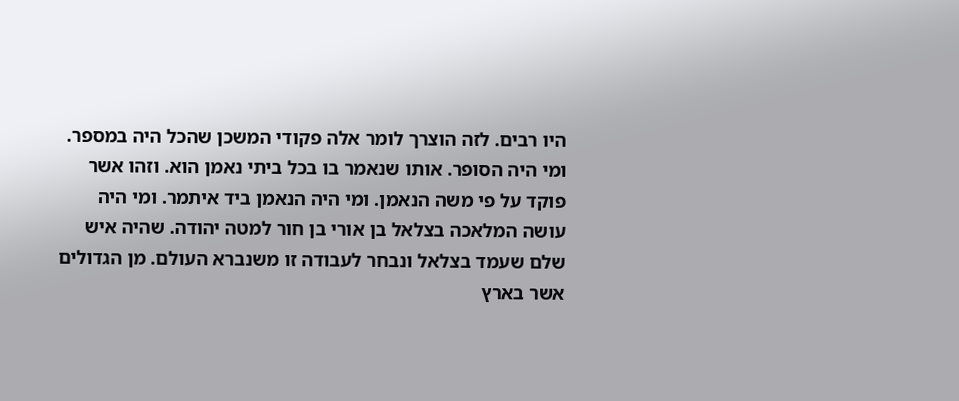היו רבים. לזה הוצרך לומר אלה פקודי המשכן שהכל היה במספר. ומי היה הסופר. אותו שנאמר בו בכל ביתי נאמן הוא. וזהו אשר פוקד על פי משה הנאמן. ומי היה הנאמן ביד איתמר. ומי היה עושה המלאכה בצלאל בן אורי בן חור למטה יהודה. שהיה איש שלם שעמד בצלאל ונבחר לעבודה זו משנברא העולם. מן הגדולים אשר בארץ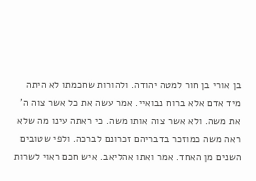בן אורי בן חור למטה יהודה. ולהורות שחכמתו לא היתה מיד אדם אלא ברוח נבואיי. אמר עשה את כל אשר צוה ה' את משה. ולא אשר צוה אותו משה. כי ראתה עינו מה שלא ראה משה כמוזכר בדבריהם זכרונם לברכה. ולפי שטובים השנים מן האחד. אמר ואתו אהליאב. איש חכם ראוי לשרות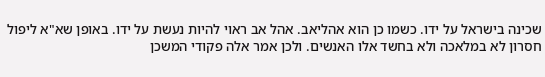שכינה בישראל על ידו. כשמו כן הוא אהליאב. אהל אב ראוי להיות נעשת על ידו. באופן שא"א ליפול חסרון לא במלאכה ולא בחשד אלו האנשים. ולכן אמר אלה פקודי המשכן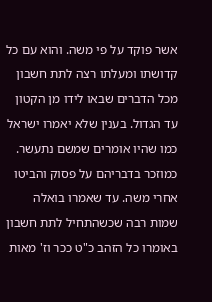אשר פוקד על פי משה. והוא עם כל קדושתו ומעלתו רצה לתת חשבון מכל הדברים שבאו לידו מן הקטון עד הגדול. בענין שלא יאמרו ישראל כמו שהיו אומרים שמשם נתעשר. כמוזכר בדבריהם על פסוק והביטו אחרי משה. עד שאמרו בואלה שמות רבה שכשהתחיל לתת חשבון באומרו כל הזהב כ"ט ככר וז' מאות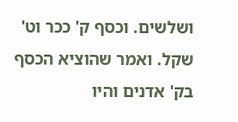ושלשים. וכסף ק' ככר וט' שקל. ואמר שהוציא הכסף בק' אדנים והיו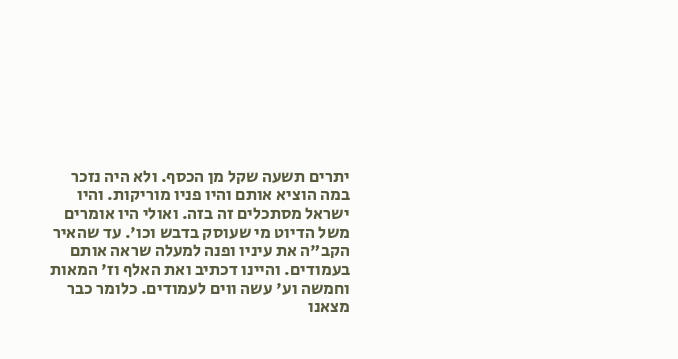יתרים תשעה שקל מן הכסף. ולא היה נזכר במה הוציא אותם והיו פניו מוריקות. והיו ישראל מסתכלים זה בזה. ואולי היו אומרים משל הדיוט מי שעוסק בדבש וכו'. עד שהאיר הקב"ה את עיניו ופנה למעלה שראה אותם בעמודים. והיינו דכתיב ואת האלף וז' המאות וחמשה וע' עשה ווים לעמודים. כלומר כבר מצאנו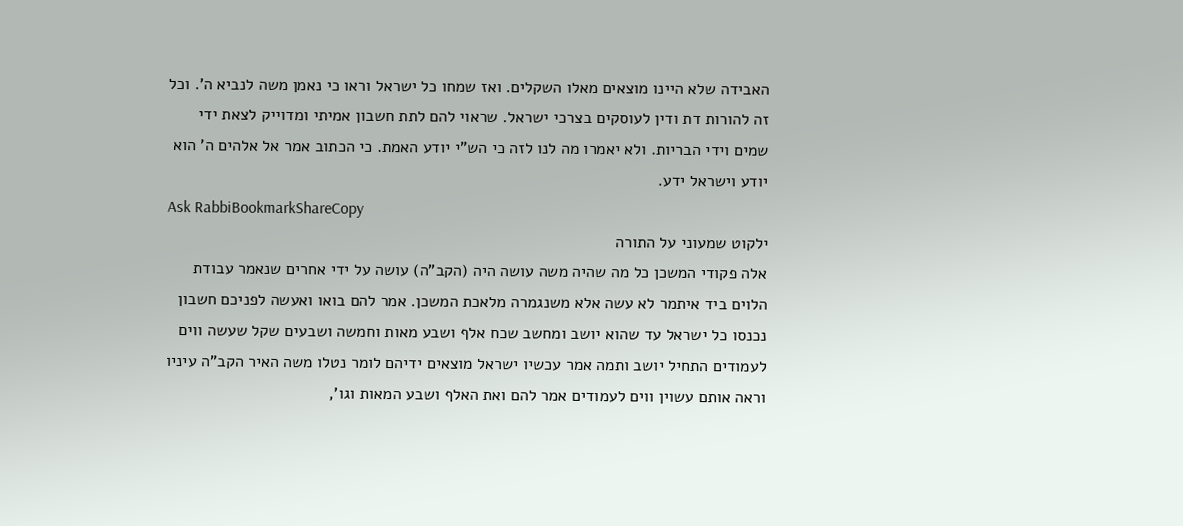האבידה שלא היינו מוצאים מאלו השקלים. ואז שמחו כל ישראל וראו כי נאמן משה לנביא ה'. וכל זה להורות דת ודין לעוסקים בצרכי ישראל. שראוי להם לתת חשבון אמיתי ומדוייק לצאת ידי שמים וידי הבריות. ולא יאמרו מה לנו לזה כי הש"י יודע האמת. כי הכתוב אמר אל אלהים ה' הוא יודע וישראל ידע.
Ask RabbiBookmarkShareCopy
ילקוט שמעוני על התורה
אלה פקודי המשכן כל מה שהיה משה עושה היה (הקב"ה) עושה על ידי אחרים שנאמר עבודת הלוים ביד איתמר לא עשה אלא משנגמרה מלאכת המשכן. אמר להם בואו ואעשה לפניכם חשבון נכנסו כל ישראל עד שהוא יושב ומחשב שכח אלף ושבע מאות וחמשה ושבעים שקל שעשה ווים לעמודים התחיל יושב ותמה אמר עכשיו ישראל מוצאים ידיהם לומר נטלו משה האיר הקב"ה עיניו וראה אותם עשוין ווים לעמודים אמר להם ואת האלף ושבע המאות וגו',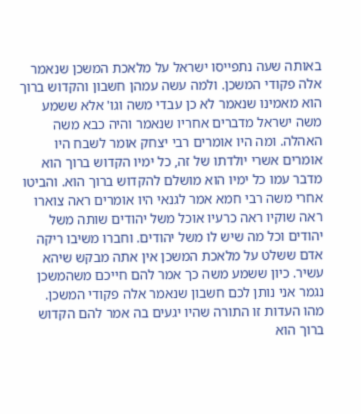באותה שעה נתפייסו ישראל על מלאכת המשכן שנאמר אלה פקודי המשכן. ולמה עשה עמהן חשבון והקדוש ברוך הוא מאמינו שנאמר לא כן עבדי משה וגו' אלא ששמע משה ישראל מדברים אחריו שנאמר והיה כבא משה האהלה. ומה היו אומרים רבי יצחק אומר לשבח היו אומרים אשרי יולדתו של זה, כל ימיו הקדוש ברוך הוא מדבר עמו כל ימיו הוא מושלם להקדוש ברוך הוא. והביטו אחרי משה רבי חמא אמר לגנאי היו אומרים ראה צוארו ראה שוקיו ראה כרעיו אוכל משל יהודים שותה משל יהודים וכל מה שיש לו משל יהודים. וחברו משיבו ריקה אדם ששלט על מלאכת המשכן אין אתה מבקש שיהא עשיר. כיון ששמע משה כך אמר להם חייכם משהמשכן נגמר אני נותן לכם חשבון שנאמר אלה פקודי המשכן. מהו העדות זו התורה שהיו יגעים בה אמר להם הקדוש ברוך הוא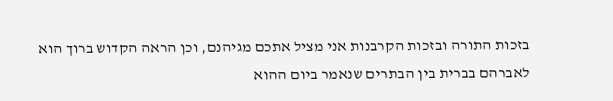בזכות התורה ובזכות הקרבנות אני מציל אתכם מגיהנם, וכן הראה הקדוש ברוך הוא לאברהם בברית בין הבתרים שנאמר ביום ההוא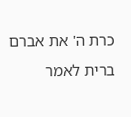כרת ה' את אברם ברית לאמר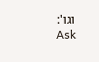וגו':
Ask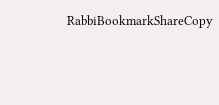RabbiBookmarkShareCopy